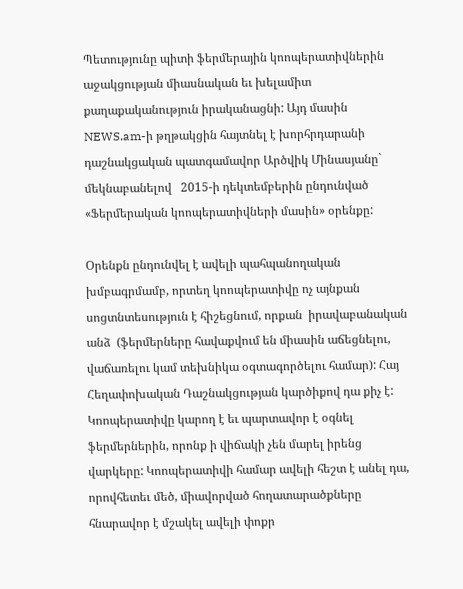Պետությունը պիտի ֆերմերային կոոպերատիվներին աջակցության միասնական եւ խելամիտ քաղաքականություն իրականացնի: Այդ մասին  NEWS.am-ի թղթակցին հայտնել է խորհրդարանի դաշնակցական պատգամավոր Արծվիկ Մինասյանը` մեկնաբանելով   2015-ի դեկտեմբերին ընդունված «Ֆերմերական կոոպերատիվների մասին» օրենքը:

Օրենքն ընդունվել է ավելի պահպանողական խմբագրմամբ, որտեղ կոոպերատիվը ոչ այնքան սոցտնտեսություն է հիշեցնում, որքան  իրավաբանական անձ  (ֆերմերները հավաքվում են միասին աճեցնելու, վաճառելու կամ տեխնիկա օգտագործելու համար): Հայ Հեղափոխական Դաշնակցության կարծիքով դա քիչ է:  Կոոպերատիվը կարող է եւ պարտավոր է օգնել ֆերմերներին, որոնք ի վիճակի չեն մարել իրենց վարկերը: Կոոպերատիվի համար ավելի հեշտ է անել դա, որովհետեւ մեծ, միավորված հողատարածքները հնարավոր է մշակել ավելի փոքր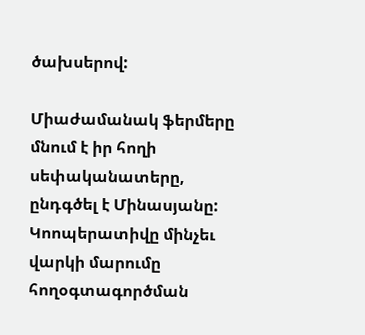ծախսերով:

Միաժամանակ ֆերմերը մնում է իր հողի սեփականատերը, ընդգծել է Մինասյանը:  Կոոպերատիվը մինչեւ վարկի մարումը հողօգտագործման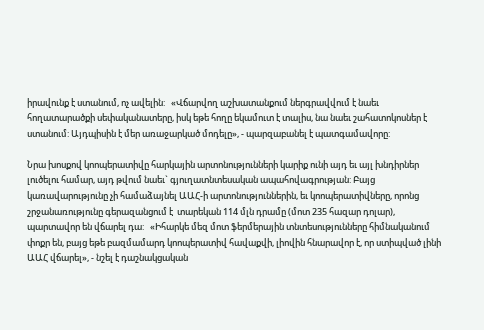իրավունք է ստանում, ոչ ավելին:   «Վճարվող աշխատանքում ներգրավվում է նաեւ հողատարածքի սեփականատերը, իսկ եթե հողը եկամուտ է տալիս, նա նաեւ շահատոկոսներ է ստանում: Այդպիսին է մեր առաջարկած մոդելը», - պարզաբանել է պատգամավորը:

Նրա խոսքով կոոպերատիվը հարկային արտոնությունների կարիք ունի այդ եւ այլ խնդիրներ լուծելու համար, այդ թվում նաեւ` գյուղատնտեսական ապահովագրության: Բայց կառավարությունը չի համաձայնել ԱԱՀ-ի արտոնություններին, եւ կոոպերատիվները, որոնց շրջանառությունը գերազանցում է  տարեկան 114 մլն դրամը (մոտ 235 հազար դոլար), պարտավոր են վճարել դա:   «Իհարկե մեզ մոտ ֆերմերային տնտեսությունները հիմնականում փոքր են, բայց եթե բազմամարդ կոոպերատիվ հավաքվի, լիովին հնարավոր է, որ ստիպված լինի ԱԱՀ վճարել», - նշել է դաշնակցական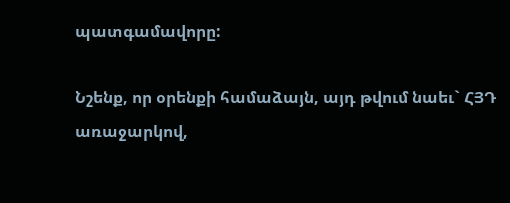պատգամավորը:

Նշենք, որ օրենքի համաձայն, այդ թվում նաեւ` ՀՅԴ առաջարկով,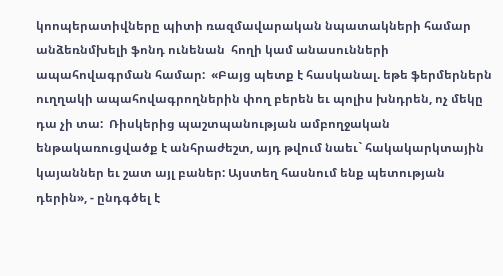կոոպերատիվները պիտի ռազմավարական նպատակների համար անձեռնմխելի ֆոնդ ունենան  հողի կամ անասունների ապահովագրման համար:  «Բայց պետք է հասկանալ. եթե ֆերմերներն ուղղակի ապահովագրողներին փող բերեն եւ պոլիս խնդրեն, ոչ մեկը դա չի տա:  Ռիսկերից պաշտպանության ամբողջական ենթակառուցվածք է անհրաժեշտ, այդ թվում նաեւ` հակակարկտային կայաններ եւ շատ այլ բաներ: Այստեղ հասնում ենք պետության դերին», - ընդգծել է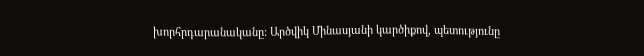խորհրդարանականը: Արծվիկ Մինասյանի կարծիքով, պետությունը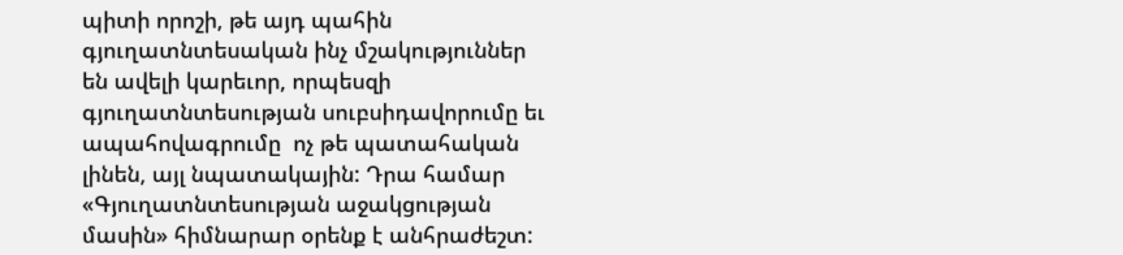պիտի որոշի, թե այդ պահին գյուղատնտեսական ինչ մշակություններ են ավելի կարեւոր, որպեսզի գյուղատնտեսության սուբսիդավորումը եւ ապահովագրումը  ոչ թե պատահական լինեն, այլ նպատակային: Դրա համար «Գյուղատնտեսության աջակցության մասին» հիմնարար օրենք է անհրաժեշտ: